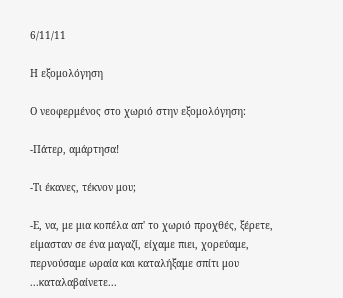6/11/11

Η εξομολόγηση

Ο νεοφερμένος στο χωριό στην εξομολόγηση:

-Πάτερ, αμάρτησα!

-Τι έκανες, τέκνον μου;

-Ε, να, με μια κοπέλα απ' το χωριό προχθές, ξέρετε, είμασταν σε ένα μαγαζί, είχαμε πιει, χορεύαμε, περνούσαμε ωραία και καταλήξαμε σπίτι μου ...καταλαβαίνετε...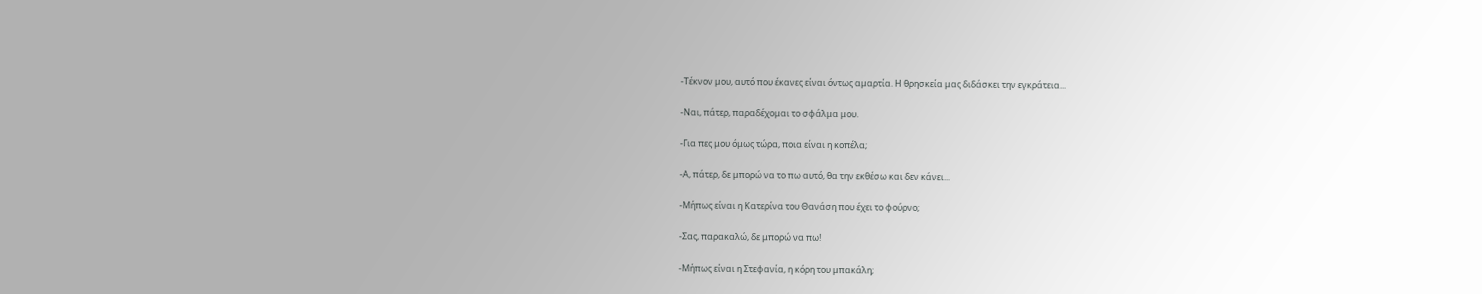-Τέκνον μου, αυτό που έκανες είναι όντως αμαρτία. Η θρησκεία μας διδάσκει την εγκράτεια...

-Ναι, πάτερ, παραδέχομαι το σφάλμα μου.

-Για πες μου όμως τώρα, ποια είναι η κοπέλα;

-Α, πάτερ, δε μπορώ να το πω αυτό, θα την εκθέσω και δεν κάνει...

-Μήπως είναι η Κατερίνα του Θανάση που έχει το φούρνο;

-Σας, παρακαλώ, δε μπορώ να πω!

-Μήπως είναι η Στεφανία, η κόρη του μπακάλη;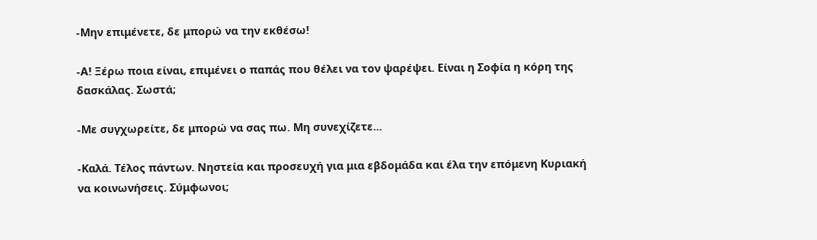-Μην επιμένετε, δε μπορώ να την εκθέσω!

-Α! Ξέρω ποια είναι, επιμένει ο παπάς που θέλει να τον ψαρέψει. Είναι η Σοφία η κόρη της δασκάλας. Σωστά;

-Με συγχωρείτε, δε μπορώ να σας πω. Μη συνεχίζετε...

-Καλά. Τέλος πάντων. Νηστεία και προσευχή για μια εβδομάδα και έλα την επόμενη Κυριακή να κοινωνήσεις. Σύμφωνοι;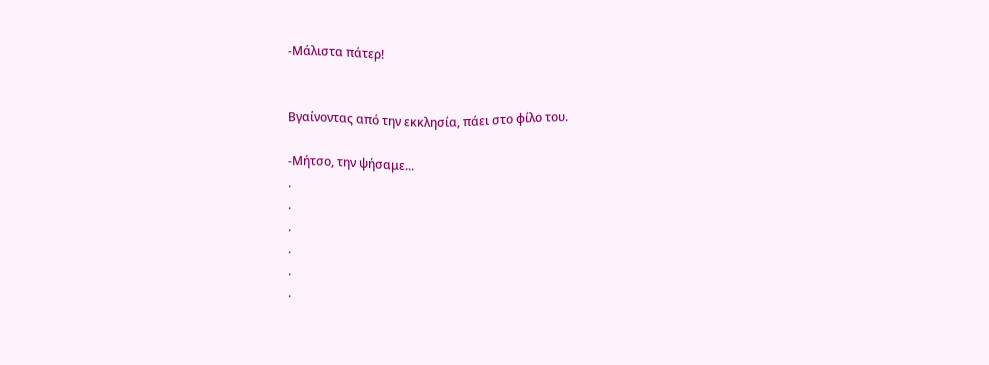-Μάλιστα πάτερ!


Βγαίνοντας από την εκκλησία, πάει στο φίλο του.

-Μήτσο, την ψήσαμε...
.
.
.
.
.
.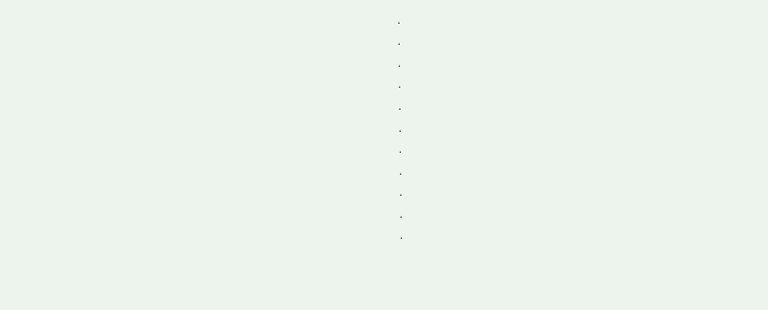.
.
.
.
.
.
.
.
.
.
.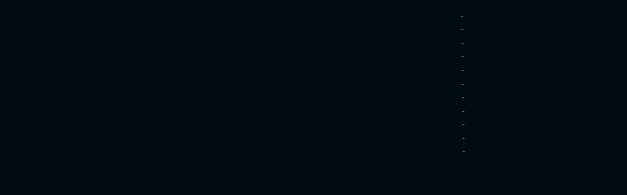.
.
.
.
.
.
.
.
.
.
.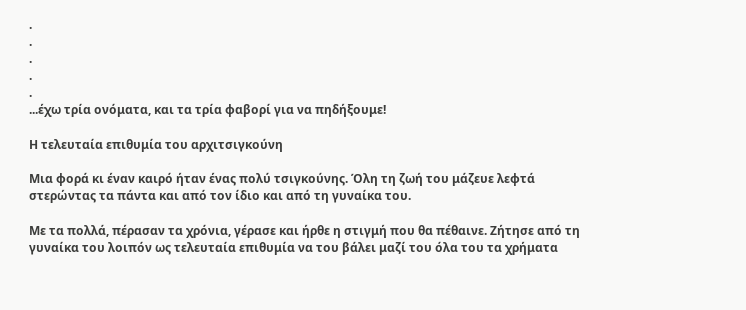.
.
.
.
.
...έχω τρία ονόματα, και τα τρία φαβορί για να πηδήξουμε!

Η τελευταία επιθυμία του αρχιτσιγκούνη

Μια φορά κι έναν καιρό ήταν ένας πολύ τσιγκούνης. Όλη τη ζωή του μάζευε λεφτά στερώντας τα πάντα και από τον ίδιο και από τη γυναίκα του.

Με τα πολλά, πέρασαν τα χρόνια, γέρασε και ήρθε η στιγμή που θα πέθαινε. Ζήτησε από τη γυναίκα του λοιπόν ως τελευταία επιθυμία να του βάλει μαζί του όλα του τα χρήματα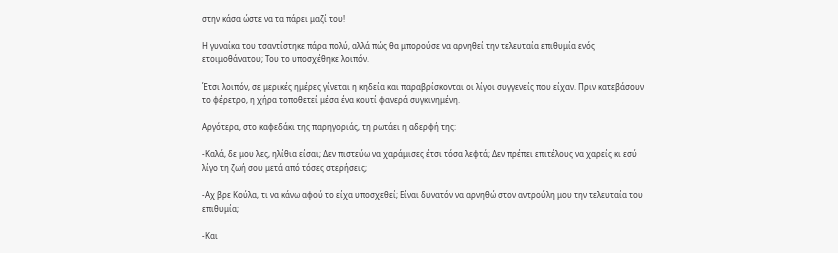στην κάσα ώστε να τα πάρει μαζί του!

Η γυναίκα του τσαντίστηκε πάρα πολύ, αλλά πώς θα μπορούσε να αρνηθεί την τελευταία επιθυμία ενός ετοιμοθάνατου; Του το υποσχέθηκε λοιπόν.

Έτσι λοιπόν, σε μερικές ημέρες γίνεται η κηδεία και παραβρίσκονται οι λίγοι συγγενείς που είχαν. Πριν κατεβάσουν το φέρετρο, η χήρα τοποθετεί μέσα ένα κουτί φανερά συγκινημένη.

Αργότερα, στο καφεδάκι της παρηγοριάς, τη ρωτάει η αδερφή της:

-Καλά, δε μου λες, ηλίθια είσαι; Δεν πιστεύω να χαράμισες έτσι τόσα λεφτά; Δεν πρέπει επιτέλους να χαρείς κι εσύ λίγο τη ζωή σου μετά από τόσες στερήσεις;

-Αχ βρε Κούλα, τι να κάνω αφού το είχα υποσχεθεί; Είναι δυνατόν να αρνηθώ στον αντρούλη μου την τελευταία του επιθυμία;

-Και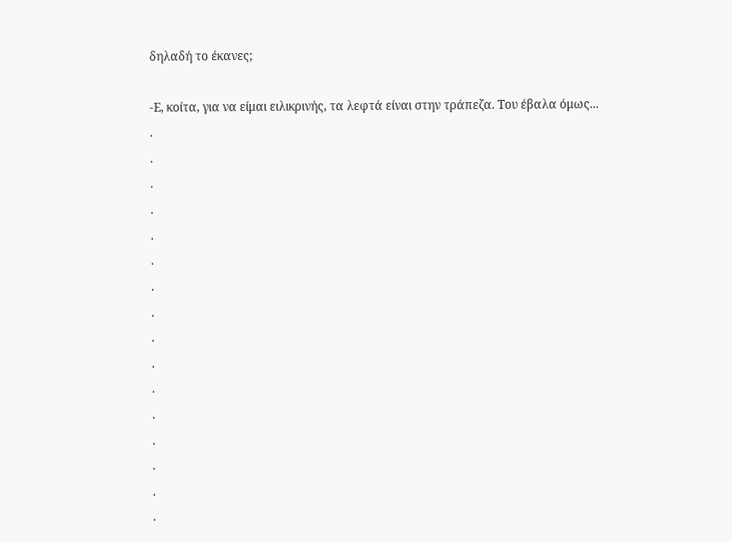δηλαδή το έκανες;

-Ε, κοίτα, για να είμαι ειλικρινής, τα λεφτά είναι στην τράπεζα. Του έβαλα όμως...
.
.
.
.
.
.
.
.
.
.
.
.
.
.
.
.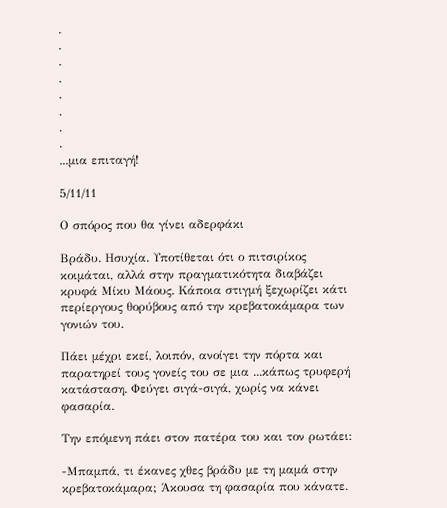.
.
.
.
.
.
.
.
...μια επιταγή!

5/11/11

Ο σπόρος που θα γίνει αδερφάκι

Βράδυ. Ησυχία. Υποτίθεται ότι ο πιτσιρίκος κοιμάται, αλλά στην πραγματικότητα διαβάζει κρυφά Μίκυ Μάους. Κάποια στιγμή ξεχωρίζει κάτι περίεργους θορύβους από την κρεβατοκάμαρα των γονιών του.

Πάει μέχρι εκεί, λοιπόν, ανοίγει την πόρτα και παρατηρεί τους γονείς του σε μια ...κάπως τρυφερή κατάσταση. Φεύγει σιγά-σιγά, χωρίς να κάνει φασαρία.

Την επόμενη πάει στον πατέρα του και τον ρωτάει:

-Μπαμπά, τι έκανες χθες βράδυ με τη μαμά στην κρεβατοκάμαρα; Άκουσα τη φασαρία που κάνατε.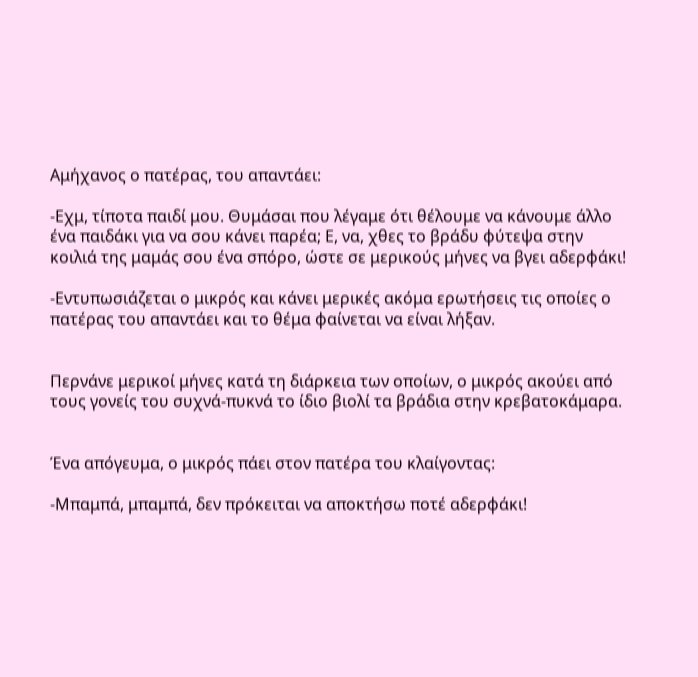Αμήχανος ο πατέρας, του απαντάει:

-Εχμ, τίποτα παιδί μου. Θυμάσαι που λέγαμε ότι θέλουμε να κάνουμε άλλο ένα παιδάκι για να σου κάνει παρέα; Ε, να, χθες το βράδυ φύτεψα στην κοιλιά της μαμάς σου ένα σπόρο, ώστε σε μερικούς μήνες να βγει αδερφάκι!

-Εντυπωσιάζεται ο μικρός και κάνει μερικές ακόμα ερωτήσεις τις οποίες ο πατέρας του απαντάει και το θέμα φαίνεται να είναι λήξαν.


Περνάνε μερικοί μήνες κατά τη διάρκεια των οποίων, ο μικρός ακούει από τους γονείς του συχνά-πυκνά το ίδιο βιολί τα βράδια στην κρεβατοκάμαρα.


Ένα απόγευμα, ο μικρός πάει στον πατέρα του κλαίγοντας:

-Μπαμπά, μπαμπά, δεν πρόκειται να αποκτήσω ποτέ αδερφάκι!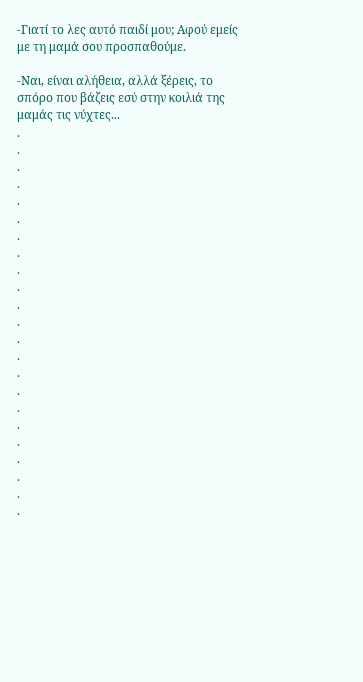-Γιατί το λες αυτό παιδί μου; Αφού εμείς με τη μαμά σου προσπαθούμε.

-Ναι, είναι αλήθεια, αλλά ξέρεις, το σπόρο που βάζεις εσύ στην κοιλιά της μαμάς τις νύχτες...
.
.
.
.
.
.
.
.
.
.
.
.
.
.
.
.
.
.
.
.
.
.
.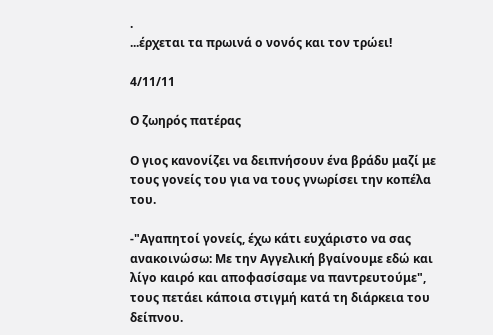.
...έρχεται τα πρωινά ο νονός και τον τρώει!

4/11/11

Ο ζωηρός πατέρας

Ο γιος κανονίζει να δειπνήσουν ένα βράδυ μαζί με τους γονείς του για να τους γνωρίσει την κοπέλα του.

-"Αγαπητοί γονείς, έχω κάτι ευχάριστο να σας ανακοινώσω: Με την Αγγελική βγαίνουμε εδώ και λίγο καιρό και αποφασίσαμε να παντρευτούμε", τους πετάει κάποια στιγμή κατά τη διάρκεια του δείπνου.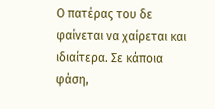Ο πατέρας του δε φαίνεται να χαίρεται και ιδιαίτερα. Σε κάποια φάση,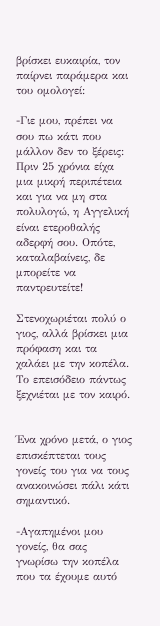βρίσκει ευκαιρία, τον παίρνει παράμερα και του ομολογεί:

-Γιε μου, πρέπει να σου πω κάτι που μάλλον δεν το ξέρεις: Πριν 25 χρόνια είχα μια μικρή περιπέτεια και για να μη στα πολυλογώ, η Αγγελική είναι ετεροθαλής αδερφή σου. Οπότε, καταλαβαίνεις, δε μπορείτε να παντρευτείτε!

Στενοχωριέται πολύ ο γιος, αλλά βρίσκει μια πρόφαση και τα χαλάει με την κοπέλα. Το επεισόδειο πάντως ξεχνιέται με τον καιρό.


Ένα χρόνο μετά, ο γιος επισκέπτεται τους γονείς του για να τους ανακοινώσει πάλι κάτι σημαντικό.

-Αγαπημένοι μου γονείς, θα σας γνωρίσω την κοπέλα που τα έχουμε αυτό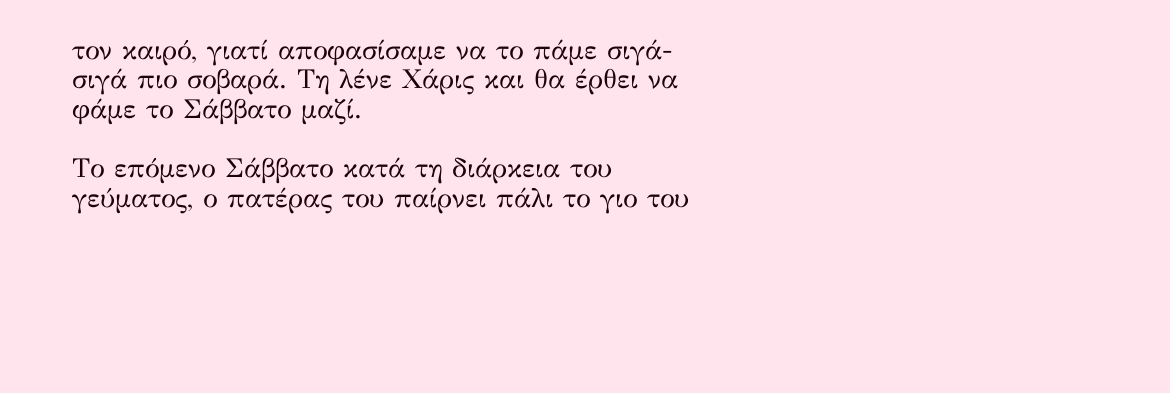τον καιρό, γιατί αποφασίσαμε να το πάμε σιγά-σιγά πιο σοβαρά. Τη λένε Χάρις και θα έρθει να φάμε το Σάββατο μαζί.

Το επόμενο Σάββατο κατά τη διάρκεια του γεύματος, ο πατέρας του παίρνει πάλι το γιο του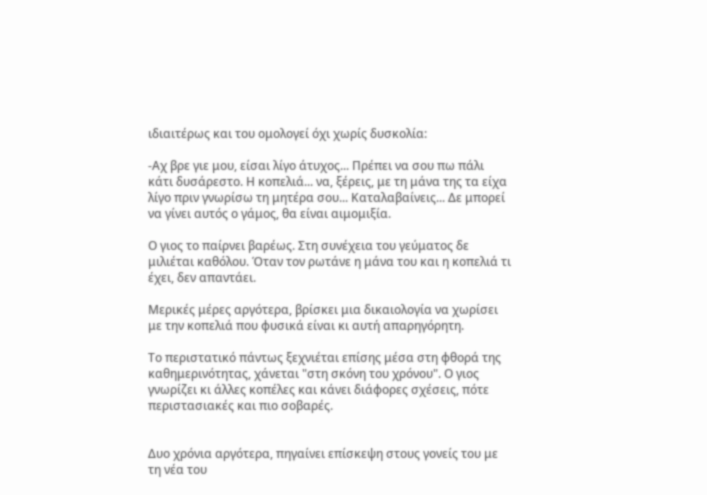ιδιαιτέρως και του ομολογεί όχι χωρίς δυσκολία:

-Αχ βρε γιε μου, είσαι λίγο άτυχος... Πρέπει να σου πω πάλι κάτι δυσάρεστο. Η κοπελιά... να, ξέρεις, με τη μάνα της τα είχα λίγο πριν γνωρίσω τη μητέρα σου... Καταλαβαίνεις... Δε μπορεί να γίνει αυτός ο γάμος, θα είναι αιμομιξία.

Ο γιος το παίρνει βαρέως. Στη συνέχεια του γεύματος δε μιλιέται καθόλου. Όταν τον ρωτάνε η μάνα του και η κοπελιά τι έχει, δεν απαντάει.

Μερικές μέρες αργότερα, βρίσκει μια δικαιολογία να χωρίσει με την κοπελιά που φυσικά είναι κι αυτή απαρηγόρητη.

Το περιστατικό πάντως ξεχνιέται επίσης μέσα στη φθορά της καθημερινότητας, χάνεται "στη σκόνη του χρόνου". Ο γιος γνωρίζει κι άλλες κοπέλες και κάνει διάφορες σχέσεις, πότε περιστασιακές και πιο σοβαρές.


Δυο χρόνια αργότερα, πηγαίνει επίσκεψη στους γονείς του με τη νέα του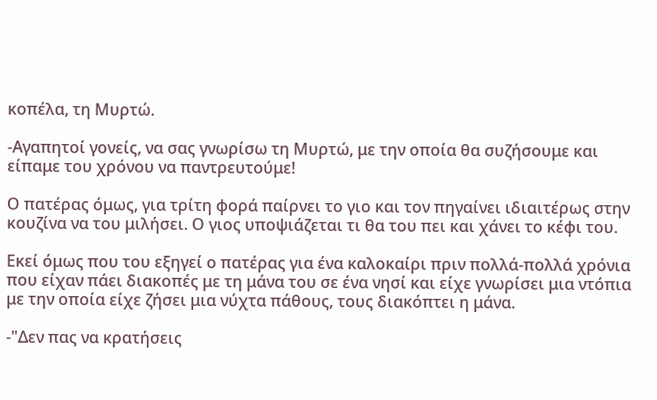κοπέλα, τη Μυρτώ.

-Αγαπητοί γονείς, να σας γνωρίσω τη Μυρτώ, με την οποία θα συζήσουμε και είπαμε του χρόνου να παντρευτούμε!

Ο πατέρας όμως, για τρίτη φορά παίρνει το γιο και τον πηγαίνει ιδιαιτέρως στην κουζίνα να του μιλήσει. Ο γιος υποψιάζεται τι θα του πει και χάνει το κέφι του.

Εκεί όμως που του εξηγεί ο πατέρας για ένα καλοκαίρι πριν πολλά-πολλά χρόνια που είχαν πάει διακοπές με τη μάνα του σε ένα νησί και είχε γνωρίσει μια ντόπια με την οποία είχε ζήσει μια νύχτα πάθους, τους διακόπτει η μάνα.

-"Δεν πας να κρατήσεις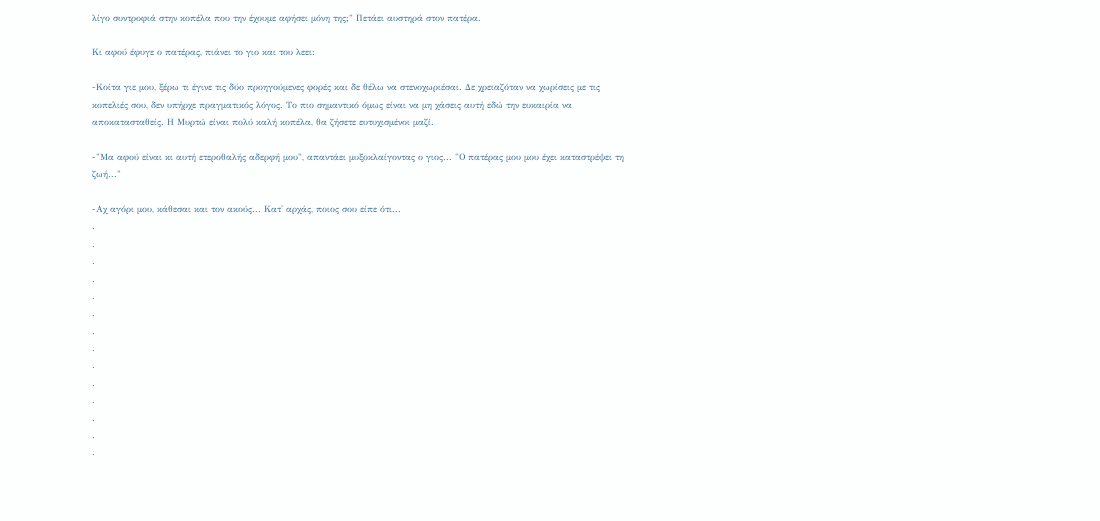λίγο συντροφιά στην κοπέλα που την έχουμε αφήσει μόνη της;" Πετάει αυστηρά στον πατέρα.

Κι αφού έφυγε ο πατέρας, πιάνει το γιο και του λεει:

-Κοίτα γιε μου, ξέρω τι έγινε τις δύο προηγούμενες φορές και δε θέλω να στενοχωριέσαι. Δε χρειαζόταν να χωρίσεις με τις κοπελιές σου, δεν υπήρχε πραγματικός λόγος. Το πιο σημαντικό όμως είναι να μη χάσεις αυτή εδώ την ευκαιρία να αποκατασταθείς. Η Μυρτώ είναι πολύ καλή κοπέλα, θα ζήσετε ευτυχισμένοι μαζί.

-"Μα αφού είναι κι αυτή ετεροθαλής αδερφή μου", απαντάει μυξοκλαίγοντας ο γιος... "Ο πατέρας μου μου έχει καταστρέψει τη ζωή..."

-Αχ αγόρι μου, κάθεσαι και τον ακούς... Κατ' αρχάς, ποιος σου είπε ότι...
.
.
.
.
.
.
.
.
.
.
.
.
.
.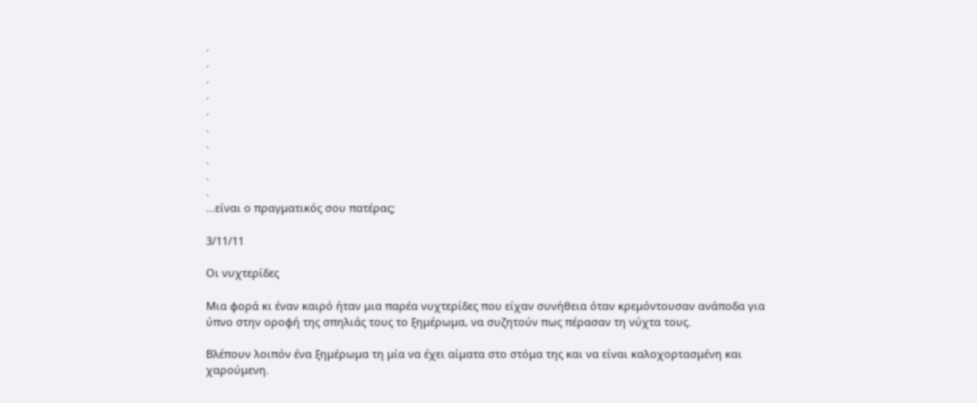.
.
.
.
.
.
.
.
.
.
...είναι ο πραγματικός σου πατέρας;

3/11/11

Οι νυχτερίδες

Μια φορά κι έναν καιρό ήταν μια παρέα νυχτερίδες που είχαν συνήθεια όταν κρεμόντουσαν ανάποδα για ύπνο στην οροφή της σπηλιάς τους το ξημέρωμα, να συζητούν πως πέρασαν τη νύχτα τους.

Βλέπουν λοιπόν ένα ξημέρωμα τη μία να έχει αίματα στο στόμα της και να είναι καλοχορτασμένη και χαρούμενη.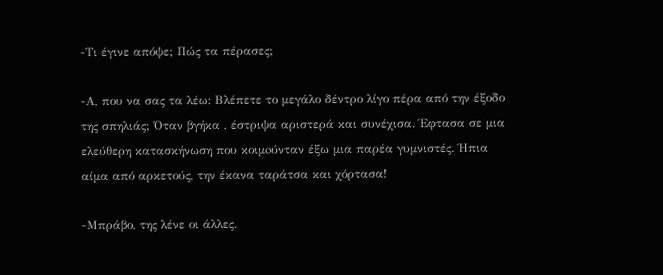-Τι έγινε απόψε; Πώς τα πέρασες;

-Α, που να σας τα λέω: Βλέπετε το μεγάλο δέντρο λίγο πέρα από την έξοδο της σπηλιάς; Όταν βγήκα , έστριψα αριστερά και συνέχισα. Έφτασα σε μια ελεύθερη κατασκήνωση που κοιμoύνταν έξω μια παρέα γυμνιστές. Ήπια αίμα από αρκετούς, την έκανα ταράτσα και χόρτασα!

-Μπράβο, της λένε οι άλλες.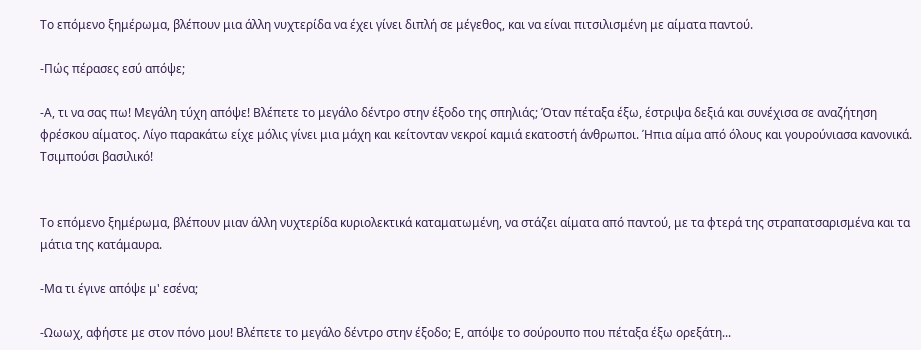Το επόμενο ξημέρωμα, βλέπουν μια άλλη νυχτερίδα να έχει γίνει διπλή σε μέγεθος, και να είναι πιτσιλισμένη με αίματα παντού.

-Πώς πέρασες εσύ απόψε;

-Α, τι να σας πω! Μεγάλη τύχη απόψε! Βλέπετε το μεγάλο δέντρο στην έξοδο της σπηλιάς; Όταν πέταξα έξω, έστριψα δεξιά και συνέχισα σε αναζήτηση φρέσκου αίματος. Λίγο παρακάτω είχε μόλις γίνει μια μάχη και κείτονταν νεκροί καμιά εκατοστή άνθρωποι. Ήπια αίμα από όλους και γουρούνιασα κανονικά. Τσιμπούσι βασιλικό!


Το επόμενο ξημέρωμα, βλέπουν μιαν άλλη νυχτερίδα κυριολεκτικά καταματωμένη, να στάζει αίματα από παντού, με τα φτερά της στραπατσαρισμένα και τα μάτια της κατάμαυρα.

-Μα τι έγινε απόψε μ' εσένα;

-Ωωωχ, αφήστε με στον πόνο μου! Βλέπετε το μεγάλο δέντρο στην έξοδο; Ε, απόψε το σούρουπο που πέταξα έξω ορεξάτη...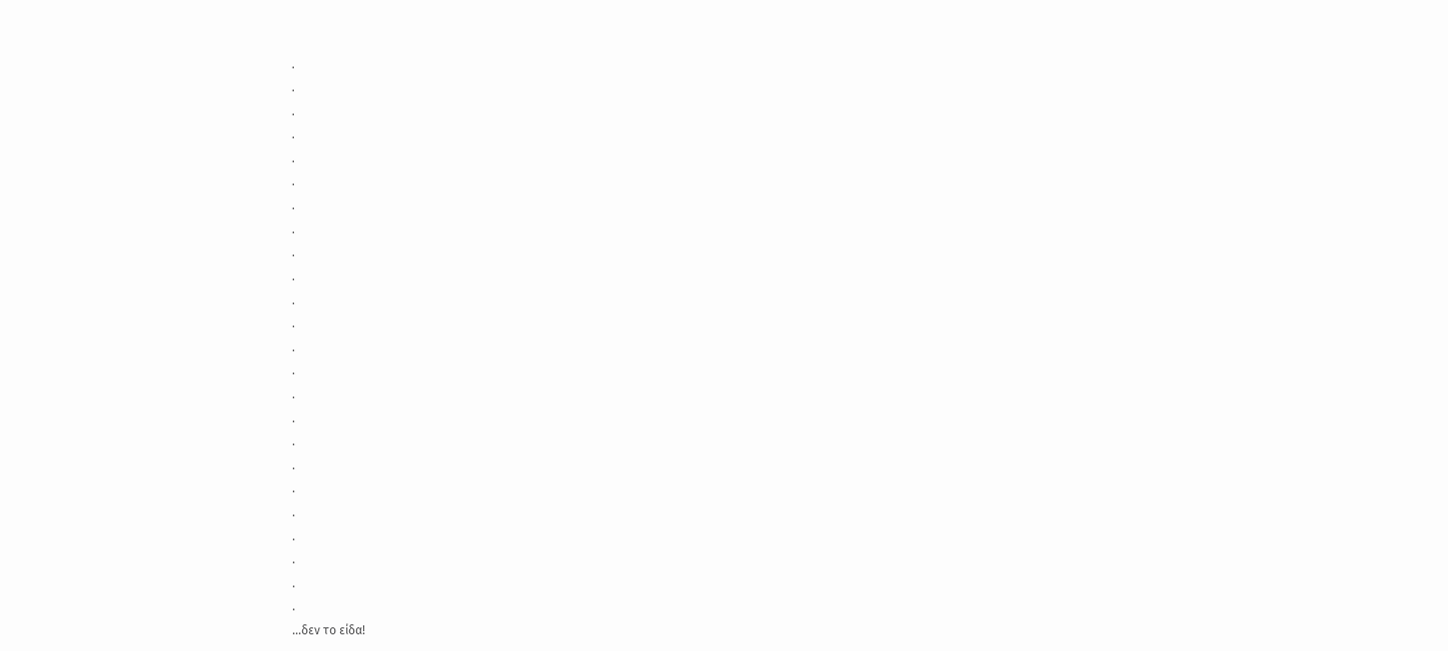.
.
.
.
.
.
.
.
.
.
.
.
.
.
.
.
.
.
.
.
.
.
.
.
...δεν το είδα!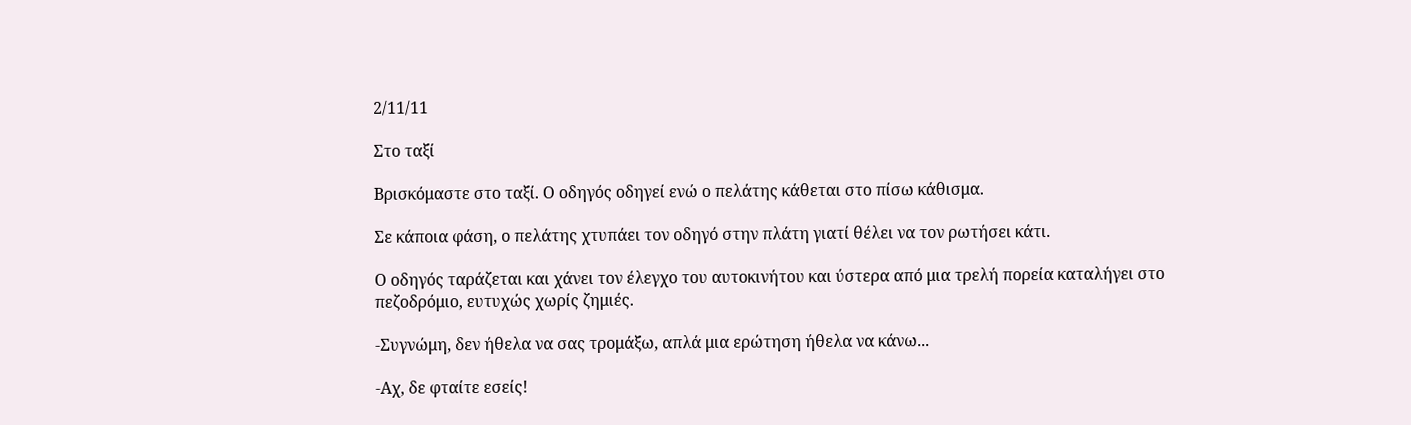2/11/11

Στο ταξί

Βρισκόμαστε στο ταξί. Ο οδηγός οδηγεί ενώ ο πελάτης κάθεται στο πίσω κάθισμα.

Σε κάποια φάση, ο πελάτης χτυπάει τον οδηγό στην πλάτη γιατί θέλει να τον ρωτήσει κάτι.

Ο οδηγός ταράζεται και χάνει τον έλεγχο του αυτοκινήτου και ύστερα από μια τρελή πορεία καταλήγει στο πεζοδρόμιο, ευτυχώς χωρίς ζημιές.

-Συγνώμη, δεν ήθελα να σας τρομάξω, απλά μια ερώτηση ήθελα να κάνω...

-Αχ, δε φταίτε εσείς!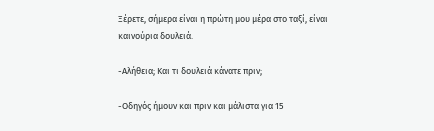Ξέρετε, σήμερα είναι η πρώτη μου μέρα στο ταξί, είναι καινούρια δουλειά.

-Αλήθεια; Και τι δουλειά κάνατε πριν;

-Οδηγός ήμουν και πριν και μάλιστα για 15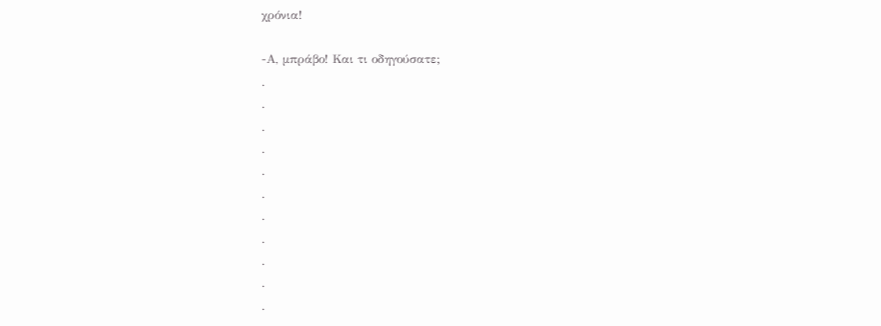χρόνια!

-Α, μπράβο! Και τι οδηγούσατε;
.
.
.
.
.
.
.
.
.
.
.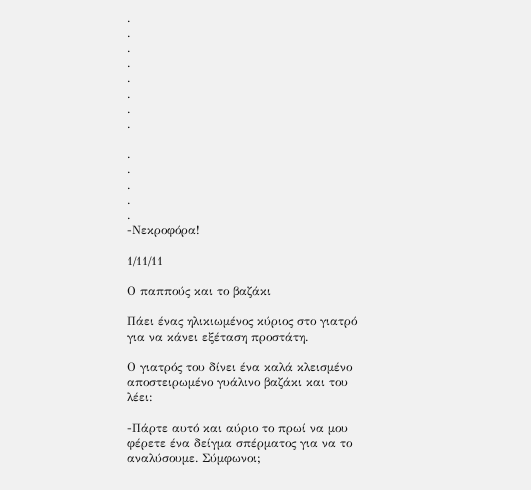.
.
.
.
.
.
.
.

.
.
.
.
.
-Νεκροφόρα!

1/11/11

Ο παππούς και το βαζάκι

Πάει ένας ηλικιωμένος κύριος στο γιατρό για να κάνει εξέταση προστάτη.

Ο γιατρός του δίνει ένα καλά κλεισμένο αποστειρωμένο γυάλινο βαζάκι και του λέει:

-Πάρτε αυτό και αύριο το πρωί να μου φέρετε ένα δείγμα σπέρματος για να το αναλύσουμε. Σύμφωνοι;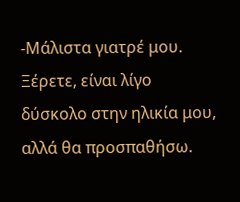-Μάλιστα γιατρέ μου. Ξέρετε, είναι λίγο δύσκολο στην ηλικία μου, αλλά θα προσπαθήσω.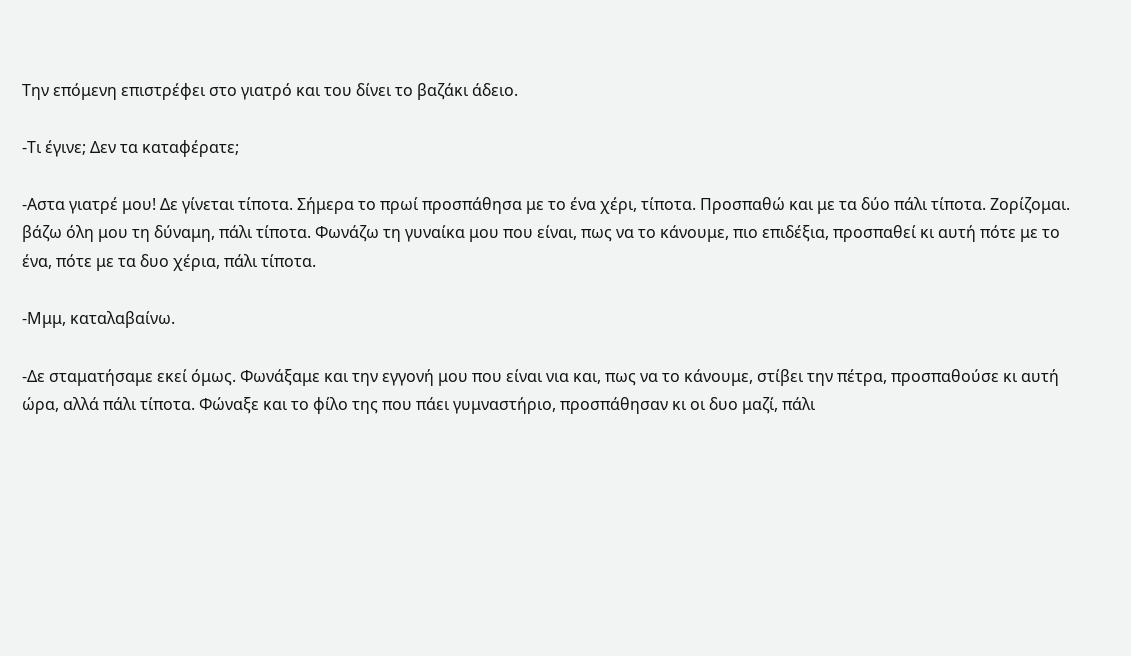Την επόμενη επιστρέφει στο γιατρό και του δίνει το βαζάκι άδειο.

-Τι έγινε; Δεν τα καταφέρατε;

-Αστα γιατρέ μου! Δε γίνεται τίποτα. Σήμερα το πρωί προσπάθησα με το ένα χέρι, τίποτα. Προσπαθώ και με τα δύο πάλι τίποτα. Ζορίζομαι. βάζω όλη μου τη δύναμη, πάλι τίποτα. Φωνάζω τη γυναίκα μου που είναι, πως να το κάνουμε, πιο επιδέξια, προσπαθεί κι αυτή πότε με το ένα, πότε με τα δυο χέρια, πάλι τίποτα.

-Μμμ, καταλαβαίνω.

-Δε σταματήσαμε εκεί όμως. Φωνάξαμε και την εγγονή μου που είναι νια και, πως να το κάνουμε, στίβει την πέτρα, προσπαθούσε κι αυτή ώρα, αλλά πάλι τίποτα. Φώναξε και το φίλο της που πάει γυμναστήριο, προσπάθησαν κι οι δυο μαζί, πάλι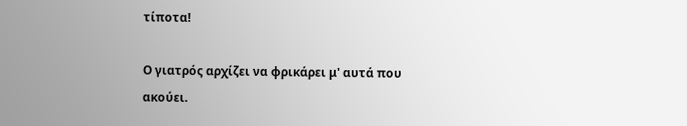τίποτα!

Ο γιατρός αρχίζει να φρικάρει μ' αυτά που ακούει.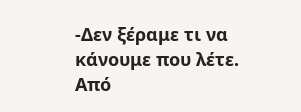-Δεν ξέραμε τι να κάνουμε που λέτε. Από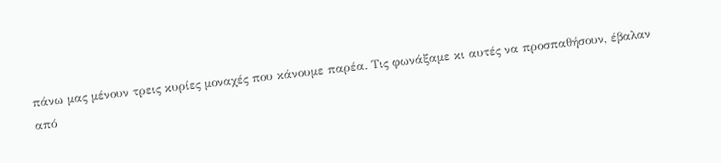πάνω μας μένουν τρεις κυρίες μοναχές που κάνουμε παρέα. Τις φωνάξαμε κι αυτές να προσπαθήσουν, έβαλαν από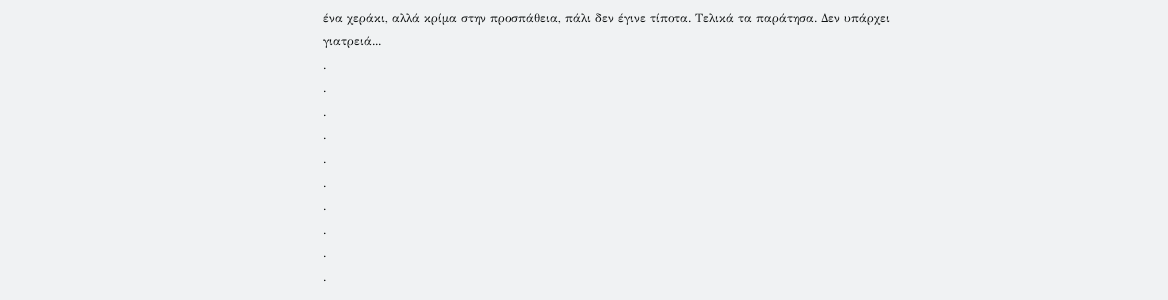ένα χεράκι, αλλά κρίμα στην προσπάθεια, πάλι δεν έγινε τίποτα. Τελικά τα παράτησα. Δεν υπάρχει γιατρειά...
.
.
.
.
.
.
.
.
.
.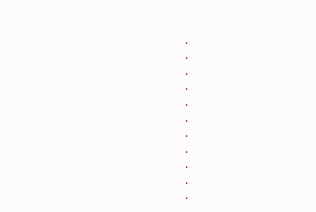.
.
.
.
.
.
.
.
.
.
.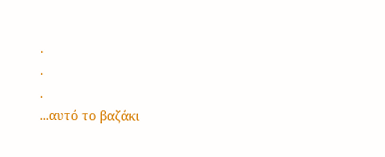.
.
.
...αυτό το βαζάκι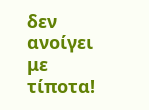δεν ανοίγει με τίποτα!